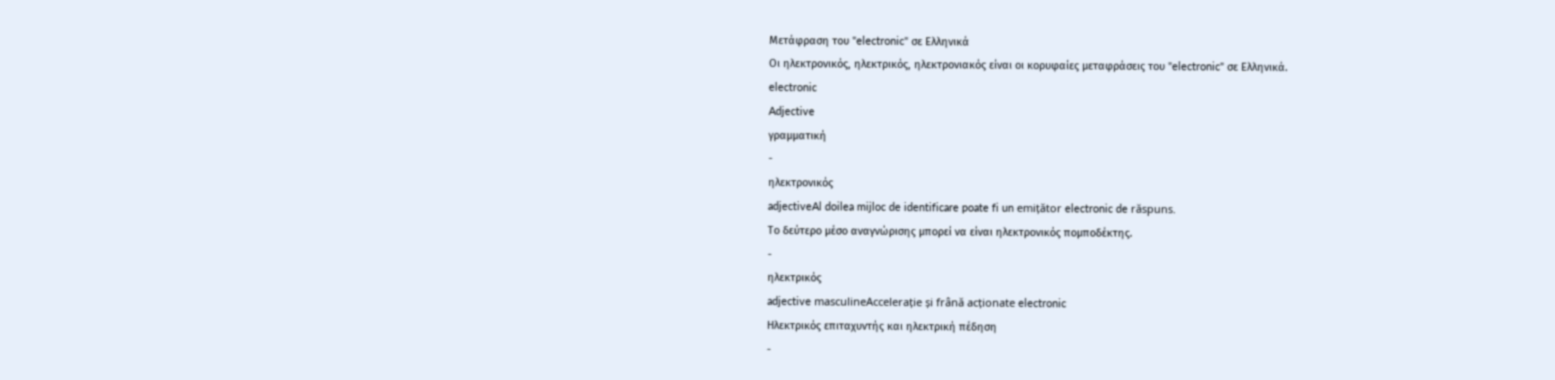Μετάφραση του "electronic" σε Ελληνικά
Οι ηλεκτρονικός, ηλεκτρικός, ηλεκτρονιακός είναι οι κορυφαίες μεταφράσεις του "electronic" σε Ελληνικά.
electronic
Adjective
γραμματική
-
ηλεκτρονικός
adjectiveAl doilea mijloc de identificare poate fi un emițător electronic de răspuns.
Το δεύτερο μέσο αναγνώρισης μπορεί να είναι ηλεκτρονικός πομποδέκτης.
-
ηλεκτρικός
adjective masculineAccelerație și frână acționate electronic
Ηλεκτρικός επιταχυντής και ηλεκτρική πέδηση
-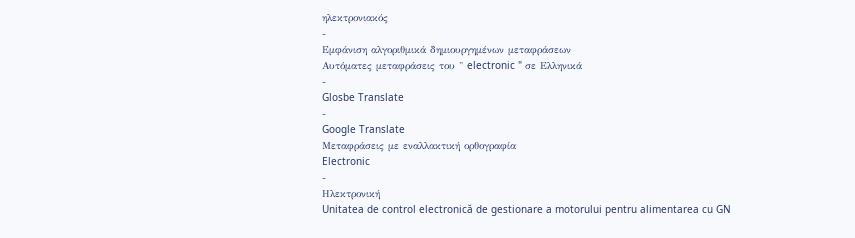ηλεκτρονιακός
-
Εμφάνιση αλγοριθμικά δημιουργημένων μεταφράσεων
Αυτόματες μεταφράσεις του " electronic " σε Ελληνικά
-
Glosbe Translate
-
Google Translate
Μεταφράσεις με εναλλακτική ορθογραφία
Electronic
-
Ηλεκτρονική
Unitatea de control electronică de gestionare a motorului pentru alimentarea cu GN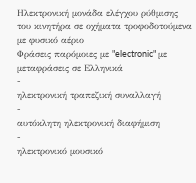Ηλεκτρονική μονάδα ελέγχου ρύθμισης του κινητήρα σε οχήματα τροφοδοτούμενα με φυσικό αέριο
Φράσεις παρόμοιες με "electronic" με μεταφράσεις σε Ελληνικά
-
ηλεκτρονική τραπεζική συναλλαγή
-
αυτόκλητη ηλεκτρονική διαφήμιση
-
ηλεκτρονικό μουσικό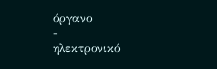όργανο
-
ηλεκτρονικό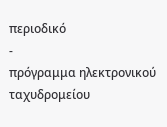περιοδικό
-
πρόγραμμα ηλεκτρονικού ταχυδρομείου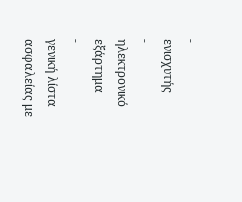-
ενισχυτής
-
ηλεκτρονικό εξάρτημα
-
γενική λίστα ασφαλείας με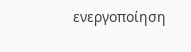ενεργοποίηση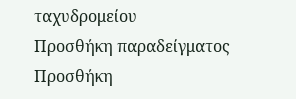ταχυδρομείου
Προσθήκη παραδείγματος
Προσθήκη